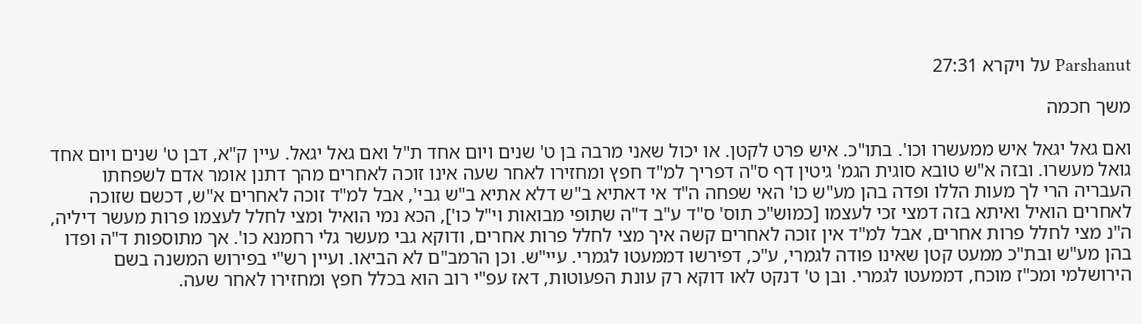Parshanut על ויקרא 27:31

משך חכמה

ואם גאל יגאל איש ממעשרו וכו'. בתו"כ. איש פרט לקטן. או יכול שאני מרבה בן ט' שנים ויום אחד ת"ל ואם גאל יגאל. עיין ק"א, דבן ט' שנים ויום אחד גואל מעשרו. ובזה א"ש טובא סוגית הגמ' גיטין דף ס"ה דפריך למ"ד חפץ ומחזירו לאחר שעה אינו זוכה לאחרים מהך דתנן אומר אדם לשפחתו העבריה הרי לך מעות הללו ופדה בהן מע"ש כו' האי שפחה ה"ד אי דאתיא ב"ש דלא אתיא ב"ש גבי', אבל למ"ד זוכה לאחרים א"ש, דכשם שזוכה לאחרים הואיל ואיתא בזה דמצי זכי לעצמו [כמוש"כ תוס' ס"ד ע"ב ד"ה שתופי מבואות וי"ל כו'], הכא נמי הואיל ומצי לחלל לעצמו פרות מעשר דיליה, ה"נ מצי לחלל פרות אחרים, אבל למ"ד אין זוכה לאחרים קשה איך מצי לחלל פרות אחרים, ודוקא גבי מעשר גלי רחמנא כו'. אך מתוספות ד"ה ופדו בהן מע"ש ובת"כ ממעט קטן שאינו פודה לגמרי, ע"כ, דפירשו דממעטו לגמרי. עיי"ש. וכן הרמב"ם לא הביאו. ועיין רש"י בפירוש המשנה בשם הירושלמי ומכ"ז מוכח, דממעטו לגמרי. ובן ט' דנקט לאו דוקא רק עונת הפעוטות, דאז עפ"י רוב הוא בכלל חפץ ומחזירו לאחר שעה.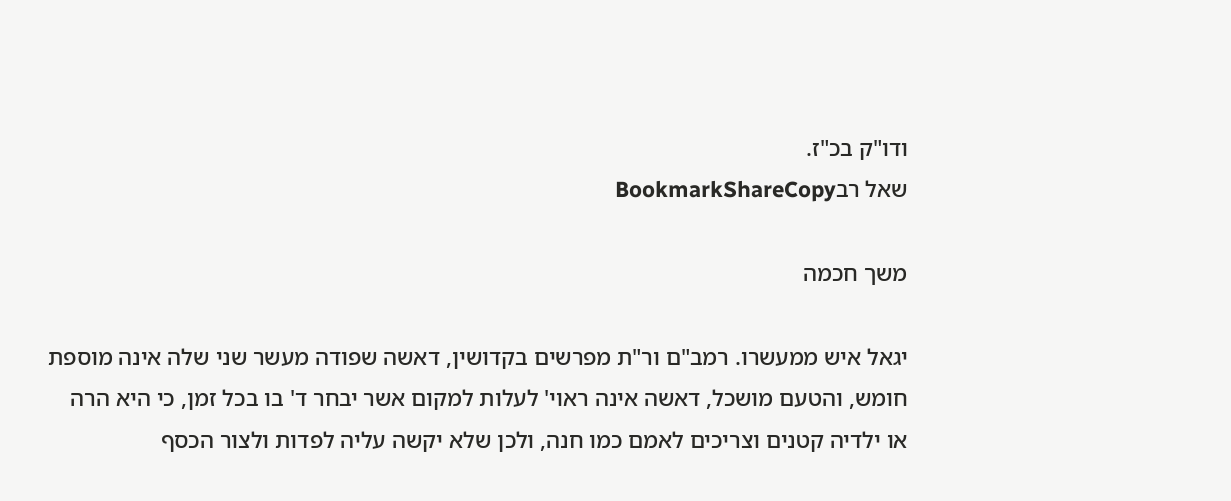ודו"ק בכ"ז.
שאל רבBookmarkShareCopy

משך חכמה

יגאל איש ממעשרו. רמב"ם ור"ת מפרשים בקדושין, דאשה שפודה מעשר שני שלה אינה מוספת חומש, והטעם מושכל, דאשה אינה ראוי' לעלות למקום אשר יבחר ד' בו בכל זמן, כי היא הרה או ילדיה קטנים וצריכים לאמם כמו חנה, ולכן שלא יקשה עליה לפדות ולצור הכסף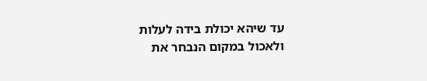עד שיהא יכולת בידה לעלות ולאכול במקום הנבחר את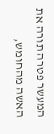המעשר פטרה תורה את האשה מהחומש,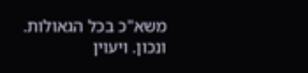משא"כ בכל הגאולות. ונכון. ויעוין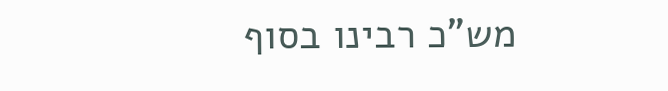מש"כ רבינו בסוף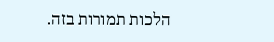הלכות תמורות בזה.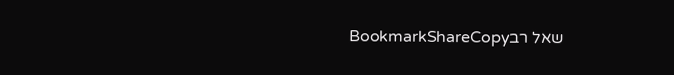שאל רבBookmarkShareCopy